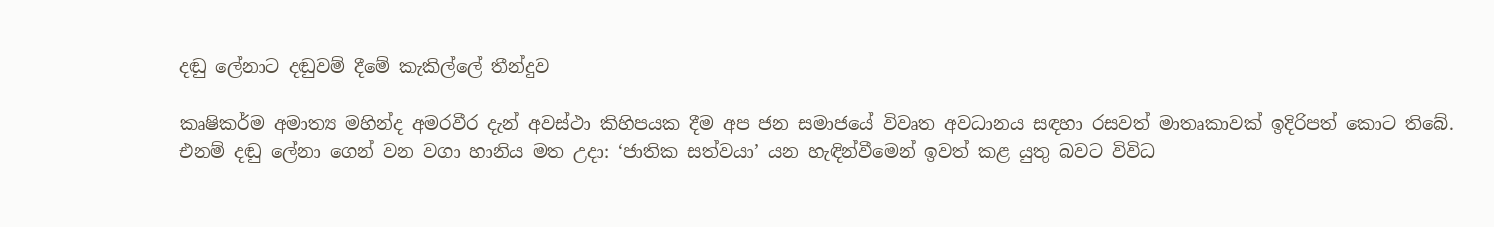දඬු ලේනාට දඬුවම් දීමේ කැකිල්ලේ තීන්දුව

කෘෂිකර්ම අමාත්‍ය මහින්ද අමරවීර දැන් අවස්ථා කිහිපයක දීම අප ජන සමාජයේ විවෘත අවධානය සඳහා රසවත් මාතෘකාවක් ඉදිරිපත් කොට තිබේ. එනම් දඬු ලේනා ගෙන් වන වගා හානිය මත උදා: ‘ජාතික සත්වයා’ යන හැඳින්වීමෙන් ඉවත් කළ යුතු බවට විවිධ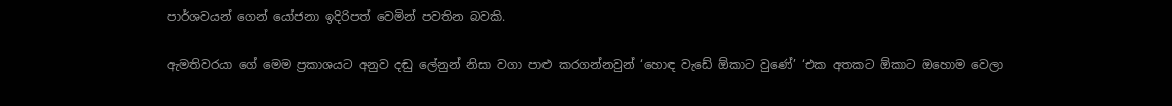පාර්ශවයන් ගෙන් යෝජනා ඉදිරිපත් වෙමින් පවතින බවකි.

ඇමතිවරයා ගේ මෙම ප්‍රකාශයට අනුව දඬු ලේනුන් නිසා වගා පාළු කරගන්නවුන් ‘හොඳ වැඩේ ඕකාට වුණේ’ ‘එක අතකට ඕකාට ඔහොම වෙලා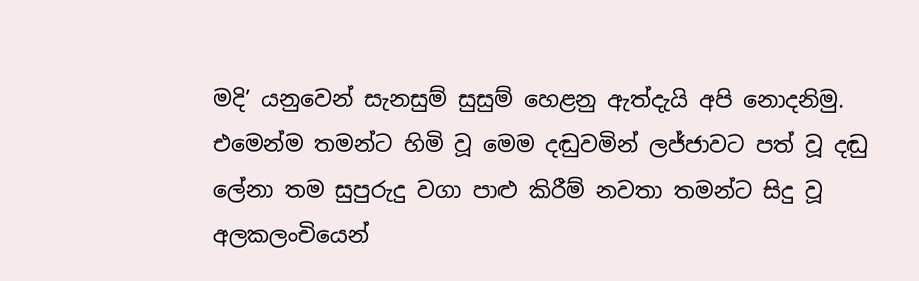මදි’ යනුවෙන් සැනසුම් සුසුම් හෙළනු ඇත්දැයි අපි නොදනිමු. එමෙන්ම තමන්ට හිමි වූ මෙම දඬුවමින් ලජ්ජාවට පත් වූ දඬු ලේනා තම සුපුරුදු වගා පාළු කිරීම් නවතා තමන්ට සිදු වූ අලකලංචියෙන්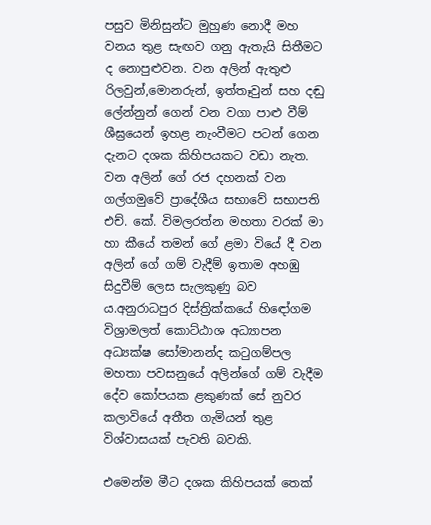පසුව මිනිසුන්ට මුහුණ නොදී මහ වනය තුළ සැඟව ගනු ඇතැයි සිතීමට ද නොපුළුවන. වන අලින් ඇතුළු රිලවුන්,මොනරුන්, ඉත්තෑවුන් සහ දඬු ලේන්නුන් ගෙන් වන වගා පාළු වීම් ශීඝ්‍රයෙන් ඉහළ නැංවීමට පටන් ගෙන දැනට දශක කිහිපයකට වඩා නැත. වන අලින් ගේ රජ දහනක් වන ගල්ගමුවේ ප්‍රාදේශීය සභාවේ සභාපති එච්. කේ. විමලරත්න මහතා වරක් මා හා කීයේ තමන් ගේ ළමා වියේ දී වන අලින් ගේ ගම් වැදීම් ඉතාම අහඹු සිදුවීම් ලෙස සැලකුණු බව ය.අනුරාධපුර දිස්ත්‍රික්කයේ හිඳෝගම විශ්‍රාමලත් කොට්ඨාශ අධ්‍යාපන අධ්‍යක්ෂ සෝමානන්ද කටුගම්පල මහතා පවසනුයේ අලින්ගේ ගම් වැදීම දේව කෝපයක ළකුණක් සේ නුවර කලාවියේ අතීත ගැමියන් තුළ විශ්වාසයක් පැවති බවකි.

එමෙන්ම මීට දශක කිහිපයක් තෙක්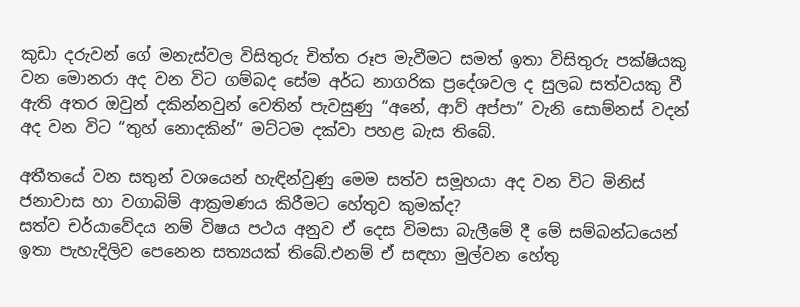කුඩා දරුවන් ගේ මනැස්වල විසිතුරු චිත්ත රූප මැවීමට සමත් ඉතා විසිතුරු පක්ෂියකු වන මොනරා අද වන විට ගම්බද සේම අර්ධ නාගරික ප්‍රදේශවල ද සුලබ සත්වයකු වී ඇති අතර ඔවුන් දකින්නවුන් වෙතින් පැවසුණු “අනේ, ආව් අප්පා” වැනි සොම්නස් වදන් අද වන විට “තුහ් නොදකින්” මට්ටම දක්වා පහළ බැස තිබේ.

අතීතයේ වන සතුන් වශයෙන් හැඳින්වුණු මෙම සත්ව සමූහයා අද වන විට මිනිස් ජනාවාස හා වගාබිම් ආක්‍රමණය කිරීමට හේතුව කුමක්ද?
සත්ව චර්යාවේදය නම් විෂය පථය අනුව ඒ දෙස විමසා බැලීමේ දී මේ සම්බන්ධයෙන් ඉතා පැහැදිලිව පෙනෙන සත්‍යයක් තිබේ.එනම් ඒ සඳහා මුල්වන හේතු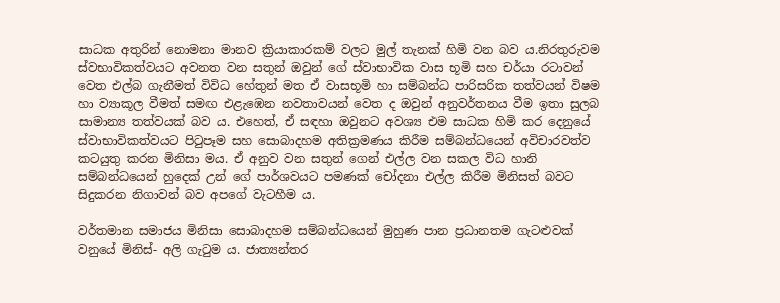සාධක අතුරින් නොමනා මානව ක්‍රියාකාරකම් වලට මුල් තැනක් හිමි වන බව ය.නිරතුරුවම ස්වභාවිකත්වයට අවනත වන සතුන් ඔවුන් ගේ ස්වාභාවික වාස භූමි සහ චර්යා රටාවන් වෙත එල්බ ගැනීමත් විවිධ හේතුන් මත ඒ වාසභූමි හා සම්බන්ධ පාරිසරික තත්වයන් විෂම හා ව්‍යාකූල වීමත් සමඟ එළැඹෙන නවතාවයන් වෙත ද ඔවුන් අනුවර්තනය වීම ඉතා සුලබ සාමාන්‍ය තත්වයක් බව ය. එහෙත්, ඒ සඳහා ඔවුනට අවශ්‍ය එම සාධක හිමි කර දෙනුයේ ස්වාභාවිකත්වයට පිටුපෑම සහ සොබාදහම අතික්‍රමණය කිරීම සම්බන්ධයෙන් අවිචාරවත්ව කටයුතු කරන මිනිසා මය. ඒ අනුව වන සතුන් ගෙන් එල්ල වන සකල විධ හානි සම්බන්ධයෙන් හුදෙක් උන් ගේ පාර්ශවයට පමණක් චෝදනා එල්ල කිරීම මිනිසත් බවට සිදුකරන නිගාවන් බව අපගේ වැටහීම ය.

වර්තමාන සමාජය මිනිසා සොබාදහම සම්බන්ධයෙන් මුහුණ පාන ප්‍රධානතම ගැටළුවක් වනුයේ මිනිස්- අලි ගැටුම ය. ජාත්‍යන්තර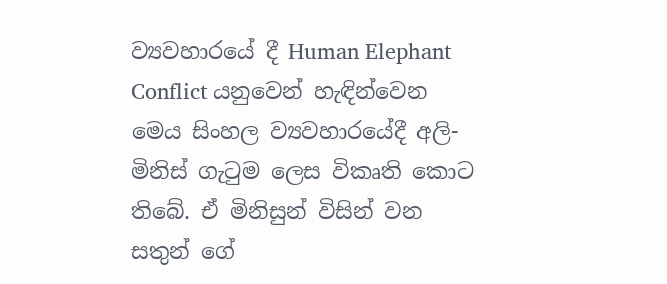ව්‍යවහාරයේ දී Human Elephant Conflict යනුවෙන් හැඳින්වෙන මෙය සිංහල ව්‍යවහාරයේදී අලි- මිනිස් ගැටුම ලෙස විකෘති කොට තිබේ. ඒ මිනිසුන් විසින් වන සතුන් ගේ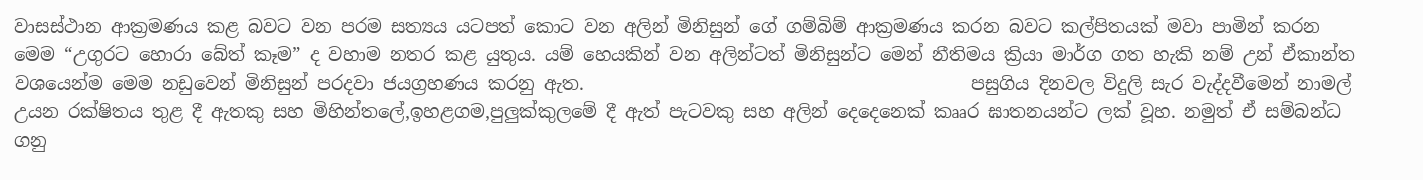වාසස්ථාන ආක්‍රමණය කළ බවට වන පරම සත්‍යය යටපත් කොට වන අලින් මිනිසුන් ගේ ගම්බිම් ආක්‍රමණය කරන බවට කල්පිතයක් මවා පාමින් කරන මෙම “උගුරට හොරා බේත් කෑම” ද වහාම නතර කළ යුතුය. යම් හෙයකින් වන අලින්ටත් මිනිසුන්ට මෙන් නීතිමය ක්‍රියා මාර්ග ගත හැකි නම් උන් ඒකාන්ත වශයෙන්ම මෙම නඩුවෙන් මිනිසුන් පරදවා ජයග්‍රහණය කරනු ඇත.                                           පසුගිය දිනවල විදුලි සැර වැද්දවීමෙන් නාමල් උයන රක්ෂිතය තුළ දී ඇතකු සහ මිහින්තලේ,ඉහළගම,පුලුක්කුලමේ දී ඇත් පැටවකු සහ අලින් දෙදෙනෙක් කෲර ඝාතනයන්ට ලක් වූහ. නමුත් ඒ සම්බන්ධ ගනු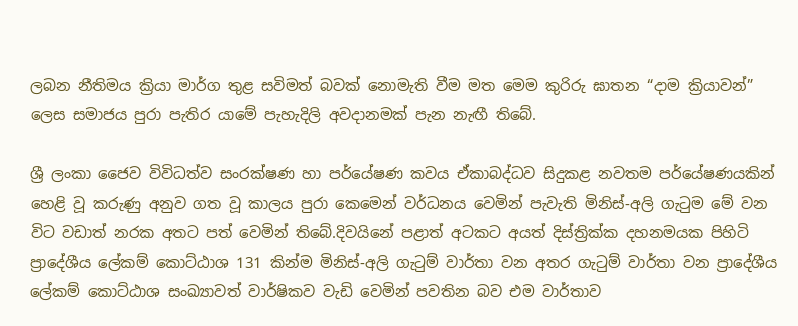ලබන නීතිමය ක්‍රියා මාර්ග තුළ සවිමත් බවක් නොමැති වීම මත මෙම කුරිරු ඝාතන “දාම ක්‍රියාවන්” ලෙස සමාජය පුරා පැතිර යාමේ පැහැදිලි අවදානමක් පැන නැඟී තිබේ.

ශ්‍රී ලංකා ජෛව විවිධත්ව සංරක්ෂණ හා පර්යේෂණ කවය ඒකාබද්ධව සිදුකළ නවතම පර්යේෂණයකින් හෙළි වූ කරුණු අනුව ගත වූ කාලය පුරා කෙමෙන් වර්ධනය වෙමින් පැවැති මිනිස්-අලි ගැටුම මේ වන විට වඩාත් නරක අතට පත් වෙමින් තිබේ.දිවයිනේ පළාත් අටකට අයත් දිස්ත්‍රික්ක දහනමයක පිහිටි ප්‍රාදේශීය ලේකම් කොට්ඨාශ 131 කින්ම මිනිස්-අලි ගැටුම් වාර්තා වන අතර ගැටුම් වාර්තා වන ප්‍රාදේශීය ලේකම් කොට්ඨාශ සංඛ්‍යාවත් වාර්ෂිකව වැඩි වෙමින් පවතින බව එම වාර්තාව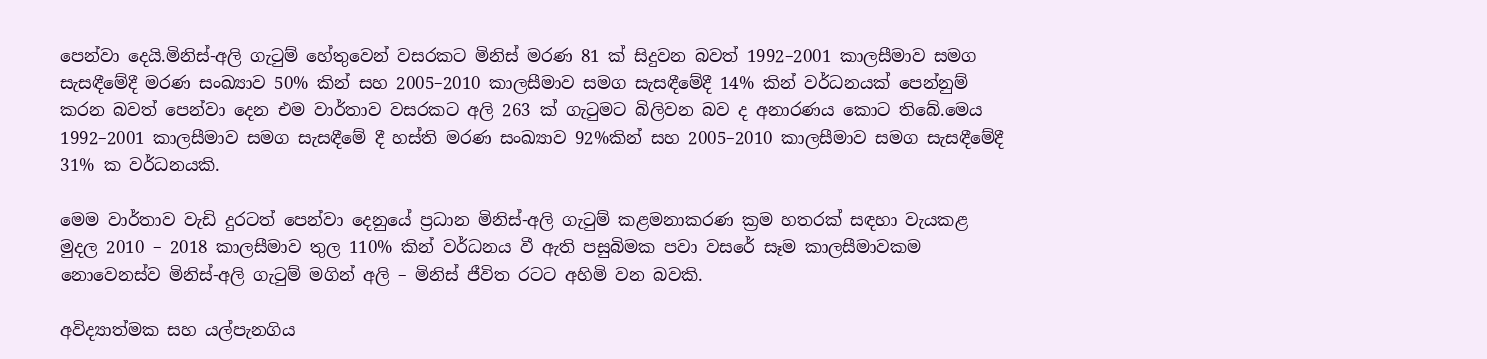පෙන්වා දෙයි.මිනිස්-අලි ගැටුම් හේතුවෙන් වසරකට මිනිස් මරණ 81 ක් සිදුවන බවත් 1992–2001 කාලසීමාව සමග සැසඳීමේදී මරණ සංඛ්‍යාව 50% කින් සහ 2005–2010 කාලසීමාව සමග සැසඳීමේදී 14% කින් වර්ධනයක් පෙන්නුම් කරන බවත් පෙන්වා දෙන එම වාර්තාව වසරකට අලි 263 ක් ගැටුමට බිලිවන බව ද අනාරණය කොට තිබේ.මෙය 1992–2001 කාලසීමාව සමග සැසඳීමේ දී හස්ති මරණ සංඛ්‍යාව 92%කින් සහ 2005–2010 කාලසීමාව සමග සැසඳීමේදී 31% ක වර්ධනයකි.

මෙම වාර්තාව වැඩි දුරටත් පෙන්වා දෙනුයේ ප්‍රධාන මිනිස්-අලි ගැටුම් කළමනාකරණ ක්‍රම හතරක් සඳහා වැයකළ මුදල 2010 – 2018 කාලසීමාව තුල 110% කින් වර්ධනය වී ඇති පසුබිමක පවා වසරේ සෑම කාලසීමාවකම නොවෙනස්ව මිනිස්-අලි ගැටුම් මගින් අලි – මිනිස් ජීවිත රටට අහිමි වන බවකි.

අවිද්‍යාත්මක සහ යල්පැනගිය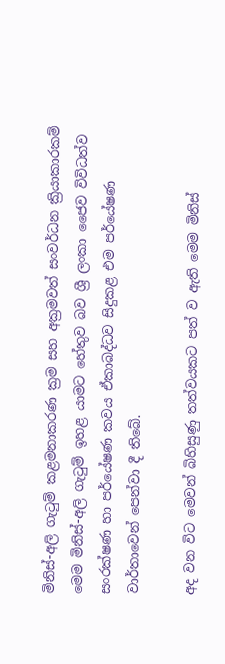මිනිස්-අලි ගැටුම් කළමනාකරණ ක්‍රම සහ අක්‍රමවත් සංවර්ධන ක්‍රියාකාරකම් මෙම මිනිස්-අලි ගැටුම් ඉහළ යාමට හේතුව බව ශ්‍රී ලංකා ජෛව විවිධත්ව සංරක්ෂණ හා පර්යේෂණ කවය ඒකාබද්ධව සිදුකළ එම පර්යේෂණ වාර්තාවෙන් පෙන්වා දී තිබේ.

අද වන විට මෙවන් බිහිසුණු තත්වයකට පත් ව ඇති මෙම මිනිස්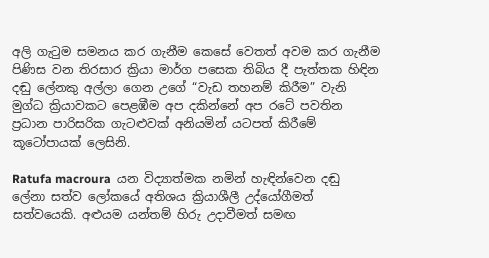අලි ගැටුම සමනය කර ගැනීම කෙසේ වෙතත් අවම කර ගැනීම පිණිස වන තිරසාර ක්‍රියා මාර්ග පසෙක තිබිය දී පැත්තක හිඳින දඬු ලේනකු අල්ලා ගෙන උගේ “වැඩ තහනම් කිරීම” වැනි මුග්ධ ක්‍රියාවකට පෙළඹීම අප දකින්නේ අප රටේ පවතින ප්‍රධාන පාරිසරික ගැටළුවක් අනියමින් යටපත් කිරීමේ කූටෝපායක් ලෙසිනි.

Ratufa macroura  යන විද්‍යාත්මක නමින් හැඳින්වෙන දඬු ලේනා සත්ව ලෝකයේ අතිශය ක්‍රියාශීලී උද්යෝගීමත් සත්වයෙකි. අළුයම යන්තම් හිරු උදාවීමත් සමඟ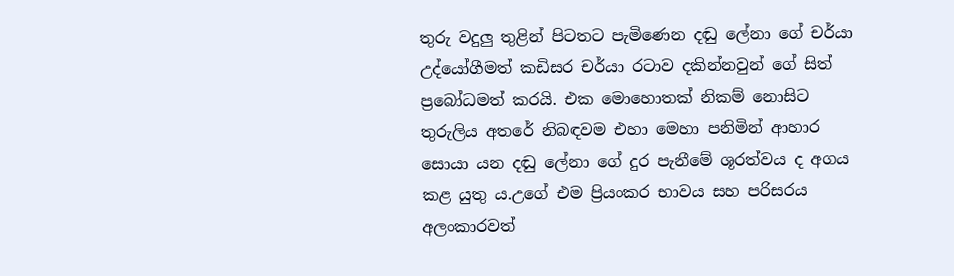තුරු වදුලු තුළින් පිටතට පැමිණෙන දඬු ලේනා ගේ චර්යා උද්යෝගීමත් කඩිසර චර්යා රටාව දකින්නවුන් ගේ සිත් ප්‍රබෝධමත් කරයි. එක මොහොතක් නිකම් නොසිට තුරුලිය අතරේ නිබඳවම එහා මෙහා පනිමින් ආහාර සොයා යන දඬු ලේනා ගේ දුර පැනීමේ ශූරත්වය ද අගය කළ යුතු ය.උගේ එම ප්‍රියංකර භාවය සහ පරිසරය අලංකාරවත්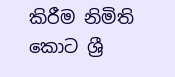කිරීම නිමිති කොට ශ්‍රී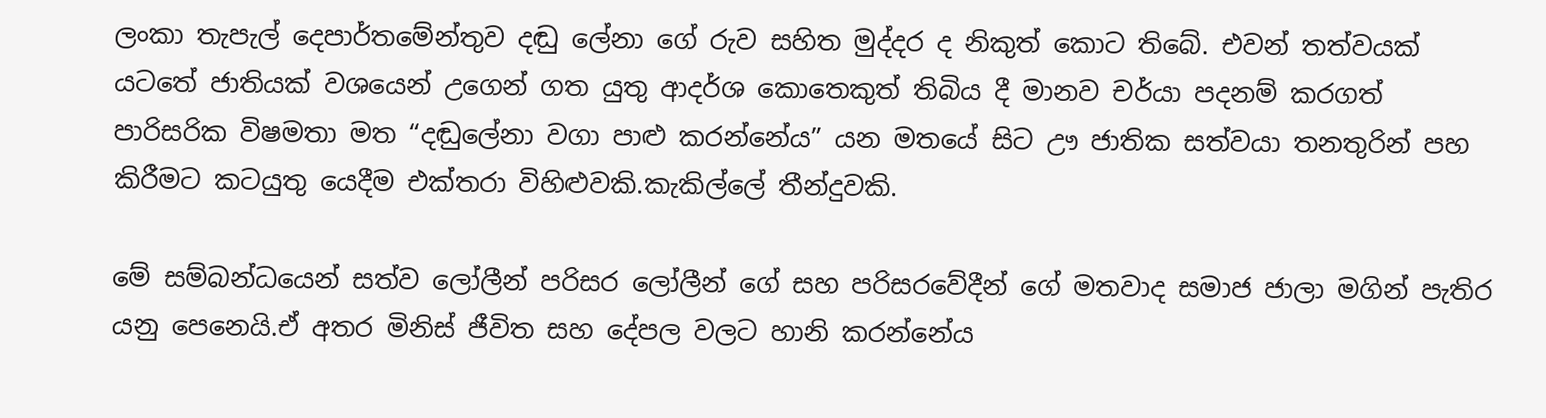ලංකා තැපැල් දෙපාර්තමේන්තුව දඬු ලේනා ගේ රුව සහිත මුද්දර ද නිකුත් කොට තිබේ. එවන් තත්වයක් යටතේ ජාතියක් වශයෙන් උගෙන් ගත යුතු ආදර්ශ කොතෙකුත් තිබිය දී මානව චර්යා පදනම් කරගත් පාරිසරික විෂමතා මත “දඬුලේනා වගා පාළු කරන්නේය” යන මතයේ සිට ඌ ජාතික සත්වයා තනතුරින් පහ කිරීමට කටයුතු යෙදීම එක්තරා විහිළුවකි.කැකිල්ලේ තීන්දුවකි.

මේ සම්බන්ධයෙන් සත්ව ලෝලීන් පරිසර ලෝලීන් ගේ සහ පරිසරවේදීන් ගේ මතවාද සමාජ ජාලා මගින් පැතිර යනු පෙනෙයි.ඒ අතර මිනිස් ජීවිත සහ දේපල වලට හානි කරන්නේය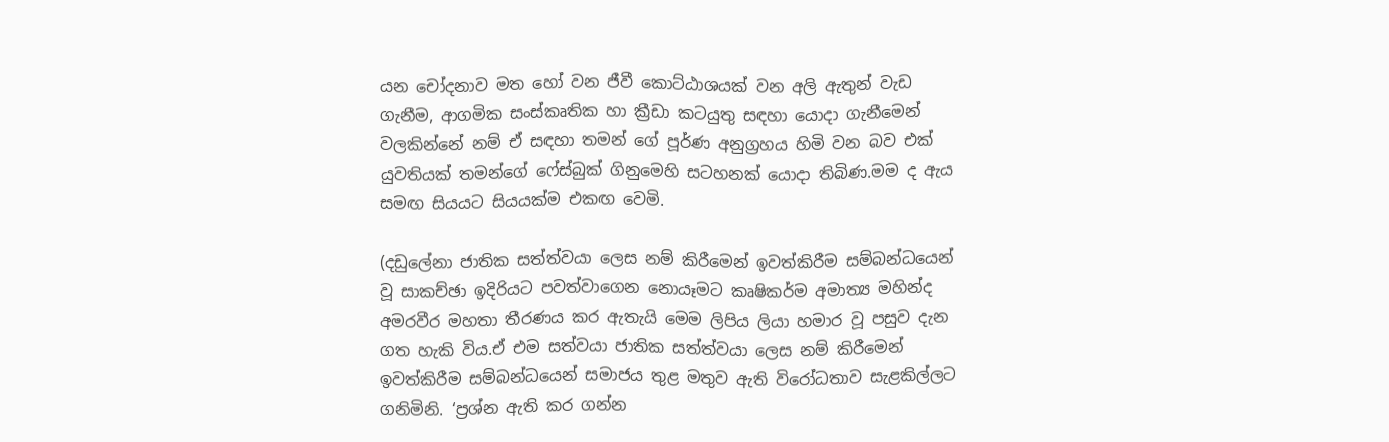යන චෝදනාව මත හෝ වන ජීවී කොට්ඨාශයක් වන අලි ඇතුන් වැඩ ගැනීම, ආගමික සංස්කෘතික හා ක්‍රීඩා කටයුතු සඳහා යොදා ගැනීමෙන් වලකින්නේ නම් ඒ සඳහා තමන් ගේ පූර්ණ අනුග්‍රහය හිමි වන බව එක් යුවතියක් තමන්ගේ ෆේස්බුක් ගිනුමෙහි සටහනක් යොදා තිබිණ.මම ද ඇය සමඟ සියයට සියයක්ම එකඟ වෙමි.

(දඩුලේනා ජාතික සත්ත්වයා ලෙස නම් කිරීමෙන් ඉවත්කිරීම සම්බන්ධයෙන් වූ සාකච්ඡා ඉදිරියට පවත්වාගෙන නොයෑමට කෘෂිකර්ම අමාත්‍ය මහින්ද අමරවීර මහතා තීරණය කර ඇතැයි මෙම ලිපිය ලියා හමාර වූ පසුව දැන ගත හැකි විය.ඒ එම සත්වයා ජාතික සත්ත්වයා ලෙස නම් කිරීමෙන් ඉවත්කිරීම සම්බන්ධයෙන් සමාජය තුළ මතුව ඇති විරෝධතාව සැළකිල්ලට ගනිමිනි. ‘ප්‍රශ්න ඇති කර ගන්න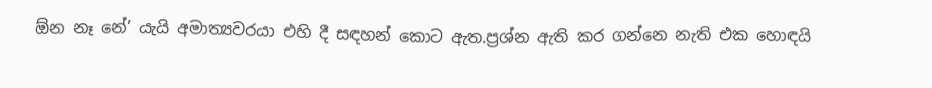ඕන නෑ නේ’ යැයි අමාත්‍යවරයා එහි දී සඳහන් කොට ඇත.ප්‍රශ්න ඇති කර ගන්නෙ නැති එක හොඳයි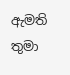ඇමති තුමා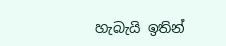හැබැයි ඉතින්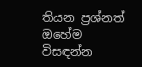තියන ප්‍රශ්නත් ඔහේම විසඳන්න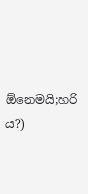ඕනෙමයි;හරි ය?)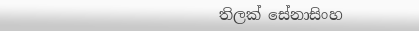තිලක් සේනාසිංහ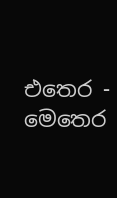එතෙර - මෙතෙර